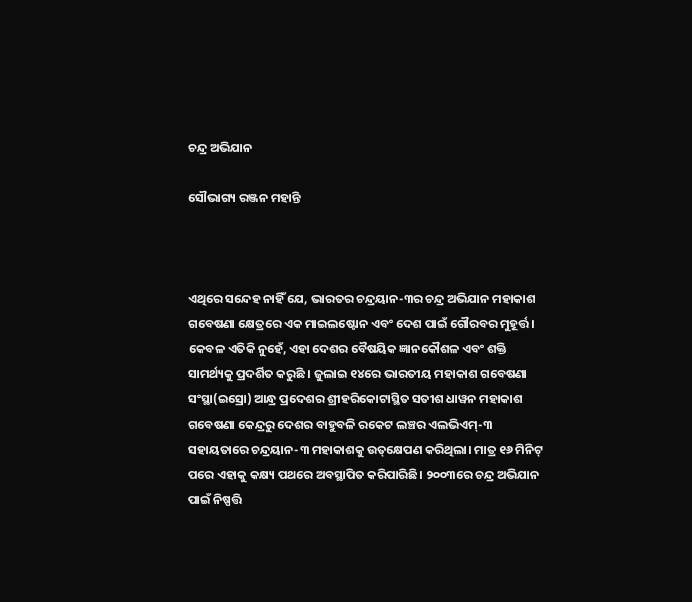ଚନ୍ଦ୍ର ଅଭିଯାନ

ସୌଭାଗ୍ୟ ରଞ୍ଜନ ମହାନ୍ତି



ଏଥିରେ ସନ୍ଦେହ ନାହିଁ ଯେ, ଭାରତର ଚନ୍ଦ୍ରୟାନ-୩ର ଚନ୍ଦ୍ର ଅଭିଯାନ ମହାକାଶ ଗବେଷଣା କ୍ଷେତ୍ରରେ ଏକ ମାଇଲଷ୍ଟୋନ ଏବଂ ଦେଶ ପାଇଁ ଗୌରବର ମୁହୂର୍ତ୍ତ। କେବଳ ଏତିକି ନୁହେଁ, ଏହା ଦେଶର ବୈଷୟିକ ଜ୍ଞାନକୌଶଳ ଏବଂ ଶକ୍ତି ସାମର୍ଥ୍ୟକୁ ପ୍ରଦର୍ଶିତ କରୁଛି । ଜୁଲାଇ ୧୪ରେ ଭାରତୀୟ ମହାକାଶ ଗବେଷଣା ସଂସ୍ଥା(ଇସ୍ରୋ) ଆନ୍ଧ୍ର ପ୍ରଦେଶର ଶ୍ରୀହରିକୋଟାସ୍ଥିତ ସତୀଶ ଧାୱନ ମହାକାଶ ଗବେଷଣା କେନ୍ଦ୍ରରୁ ଦେଶର ବାହୁବଳି ରକେଟ ଲଞ୍ଚର ଏଲଭିଏମ୍‌-୩ ସହାୟତାରେ ଚନ୍ଦ୍ରୟାନ-୩ ମହାକାଶକୁ ଉତ୍‌କ୍ଷେପଣ କରିଥିଲା। ମାତ୍ର ୧୬ ମିନିଟ୍‌ ପରେ ଏହାକୁ କକ୍ଷ୍ୟ ପଥରେ ଅବସ୍ଥାପିତ କରିପାରିଛି। ୨୦୦୩ରେ ଚନ୍ଦ୍ର ଅଭିଯାନ ପାଇଁ ନିଷ୍ପତ୍ତି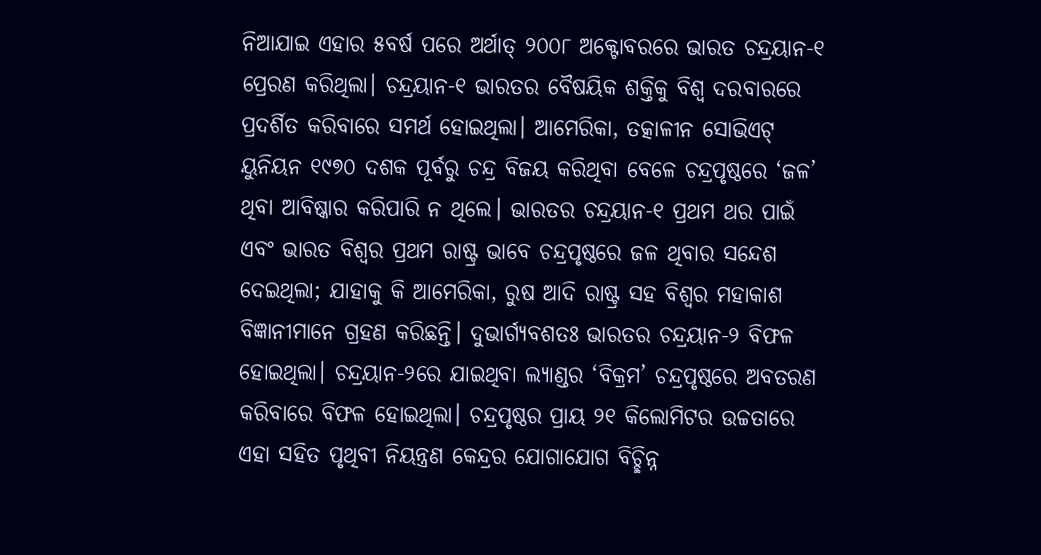ନିଆଯାଇ ଏହାର ୫ବର୍ଷ ପରେ ଅର୍ଥାତ୍‌ ୨୦୦୮ ଅକ୍ଟୋବରରେ ଭାରତ ଚନ୍ଦ୍ରୟାନ-୧ ପ୍ରେରଣ କରିଥିଲା। ଚନ୍ଦ୍ରୟାନ-୧ ଭାରତର ବୈଷୟିକ ଶକ୍ତିକୁ ବିଶ୍ୱ ଦରବାରରେ ପ୍ରଦର୍ଶିତ କରିବାରେ ସମର୍ଥ ହୋଇଥିଲା। ଆମେରିକା, ତତ୍କାଳୀନ ସୋଭିଏଟ୍‌ ୟୁନିୟନ ୧୯୭୦ ଦଶକ ପୂର୍ବରୁ ଚନ୍ଦ୍ର ବିଜୟ କରିଥିବା ବେଳେ ଚନ୍ଦ୍ରପୃଷ୍ଠରେ ‘ଜଳ’ ଥିବା ଆବିଷ୍କାର କରିପାରି ନ ଥିଲେ। ଭାରତର ଚନ୍ଦ୍ରୟାନ-୧ ପ୍ରଥମ ଥର ପାଇଁ ଏବଂ ଭାରତ ବିଶ୍ୱର ପ୍ରଥମ ରାଷ୍ଟ୍ର ଭାବେ ଚନ୍ଦ୍ରପୃଷ୍ଠରେ ଜଳ ଥିବାର ସନ୍ଦେଶ ଦେଇଥିଲା; ଯାହାକୁ କି ଆମେରିକା, ରୁଷ ଆଦି ରାଷ୍ଟ୍ର ସହ ବିଶ୍ୱର ମହାକାଶ ବିଜ୍ଞାନୀମାନେ ଗ୍ରହଣ କରିଛନ୍ତି। ଦୁଭାର୍ଗ୍ୟବଶତଃ ଭାରତର ଚନ୍ଦ୍ରୟାନ-୨ ବିଫଳ ହୋଇଥିଲା। ଚନ୍ଦ୍ରୟାନ-୨ରେ ଯାଇଥିବା ଲ୍ୟାଣ୍ଡର ‘ବିକ୍ରମ’ ଚନ୍ଦ୍ରପୃଷ୍ଠରେ ଅବତରଣ କରିବାରେ ବିଫଳ ହୋଇଥିଲା। ଚନ୍ଦ୍ରପୃଷ୍ଠର ପ୍ରାୟ ୨୧ କିଲୋମିଟର ଉଚ୍ଚତାରେ ଏହା ସହିତ ପୃଥିବୀ ନିୟନ୍ତ୍ରଣ କେନ୍ଦ୍ରର ଯୋଗାଯୋଗ ବିଚ୍ଛିନ୍ନ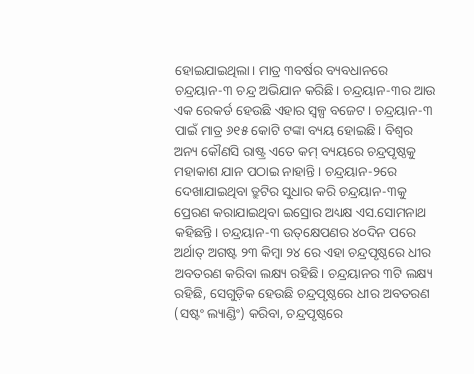ହୋଇଯାଇଥିଲା। ମାତ୍ର ୩ବର୍ଷର ବ୍ୟବଧାନରେ ଚନ୍ଦ୍ରୟାନ-୩ ଚନ୍ଦ୍ର ଅଭିଯାନ କରିଛି। ଚନ୍ଦ୍ରୟାନ-୩ର ଆଉ ଏକ ରେକର୍ଡ ହେଉଛି ଏହାର ସ୍ବଳ୍ପ ବଜେଟ। ଚନ୍ଦ୍ରୟାନ-୩ ପାଇଁ ମାତ୍ର ୬୧୫ କୋଟି ଟଙ୍କା ବ୍ୟୟ ହୋଇଛି। ବିଶ୍ୱର ଅନ୍ୟ କୌଣସି ରାଷ୍ଟ୍ର ଏତେ କମ୍‌ ବ୍ୟୟରେ ଚନ୍ଦ୍ରପୃଷ୍ଠକୁ ମହାକାଶ ଯାନ ପଠାଇ ନାହାନ୍ତି। ଚନ୍ଦ୍ରୟାନ-୨ରେ ଦେଖାଯାଇଥିବା ତ୍ରୁଟିର ସୁଧାର କରି ଚନ୍ଦ୍ରୟାନ-୩କୁ ପ୍ରେରଣ କରାଯାଇଥିବା ଇସ୍ରୋର ଅଧ୍ୟକ୍ଷ ଏସ.ସୋମନାଥ କହିଛନ୍ତି। ଚନ୍ଦ୍ରୟାନ-୩ ଉତ୍‌କ୍ଷେପଣର ୪୦ଦିନ ପରେ ଅର୍ଥାତ୍‌ ଅଗଷ୍ଟ ୨୩ କିମ୍ବା ୨୪ ରେ ଏହା ଚନ୍ଦ୍ରପୃଷ୍ଠରେ ଧୀର ଅବତରଣ କରିବା ଲକ୍ଷ୍ୟ ରହିଛି। ଚନ୍ଦ୍ରୟାନର ୩ଟି ଲକ୍ଷ୍ୟ ରହିଛି, ସେଗୁଡ଼ିକ ହେଉଛି ଚନ୍ଦ୍ରପୃଷ୍ଠରେ ଧୀର ଅବତରଣ (ସଷ୍ଟଂ ଲ୍ୟାଣ୍ଡିଂ) କରିବା, ଚନ୍ଦ୍ରପୃଷ୍ଠରେ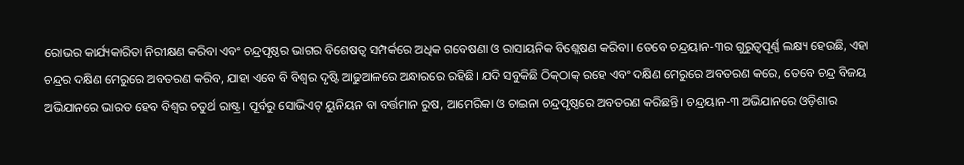ରୋଭର କାର୍ଯ୍ୟକାରିତା ନିରୀକ୍ଷଣ କରିବା ଏବଂ ଚନ୍ଦ୍ରପୃଷ୍ଠର ଭାଗର ବିଶେଷତ୍ୱ ସମ୍ପର୍କରେ ଅଧିକ ଗବେଷଣା ଓ ରାସାୟନିକ ବିଶ୍ଲେଷଣ କରିବା। ତେବେ ଚନ୍ଦ୍ରୟାନ-୩ର ଗୁରୁତ୍ୱପୂର୍ଣ୍ଣ ଲକ୍ଷ୍ୟ ହେଉଛି, ଏହା ଚନ୍ଦ୍ରର ଦକ୍ଷିଣ ମେରୁରେ ଅବତରଣ କରିବ, ଯାହା ଏବେ ବି ବିଶ୍ୱର ଦୃଷ୍ଟି ଆଢୁଆଳରେ ଅନ୍ଧାରରେ ରହିଛି। ଯଦି ସବୁକିଛି ଠିକ୍‌ଠାକ୍‌ ରହେ ଏବଂ ଦକ୍ଷିଣ ମେରୁରେ ଅବତରଣ କରେ, ତେବେ ଚନ୍ଦ୍ର ବିଜୟ ଅଭିଯାନରେ ଭାରତ ହେବ ବିଶ୍ୱର ଚତୁର୍ଥ ରାଷ୍ଟ୍ର। ପୂର୍ବରୁ ସୋଭିଏଟ୍‌ ୟୁନିୟନ ବା ବର୍ତ୍ତମାନ ରୁଷ, ଆମେରିକା ଓ ଚାଇନା ଚନ୍ଦ୍ରପୃଷ୍ଠରେ ଅବତରଣ କରିଛନ୍ତି। ଚନ୍ଦ୍ରୟାନ-୩ ଅଭିଯାନରେ ଓଡ଼ିଶାର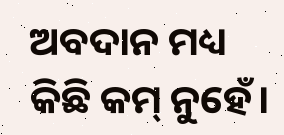ଅବଦାନ ମଧ୍ୟ କିଛି କମ୍‌ ନୁହେଁ।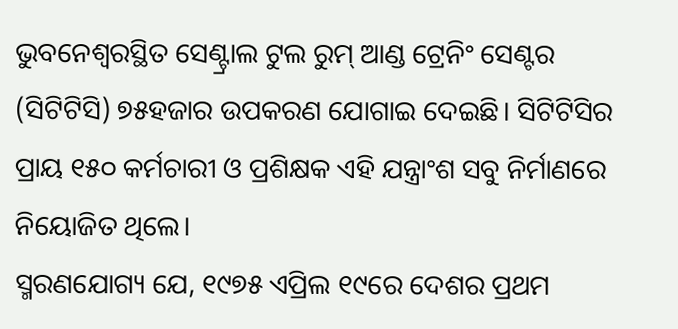ଭୁବନେଶ୍ୱରସ୍ଥିତ ସେଣ୍ଟ୍ରାଲ ଟୁଲ ରୁମ୍‌ ଆଣ୍ଡ ଟ୍ରେନିଂ ସେଣ୍ଟର (ସିଟିଟିସି) ୭୫ହଜାର ଉପକରଣ ଯୋଗାଇ ଦେଇଛି। ସିଟିଟିସିର ପ୍ରାୟ ୧୫୦ କର୍ମଚାରୀ ଓ ପ୍ରଶିକ୍ଷକ ଏହି ଯନ୍ତ୍ରାଂଶ ସବୁ ନିର୍ମାଣରେ ନିୟୋଜିତ ଥିଲେ।
ସ୍ମରଣଯୋଗ୍ୟ ଯେ, ୧୯୭୫ ଏପ୍ରିଲ ୧୯ରେ ଦେଶର ପ୍ରଥମ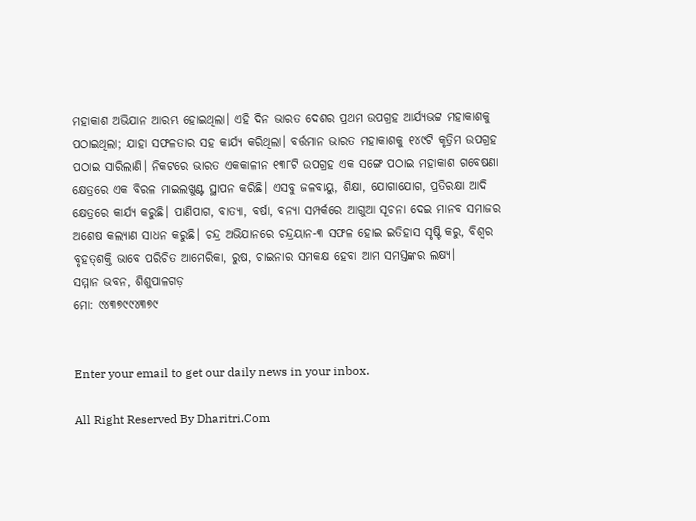ମହାକାଶ ଅଭିଯାନ ଆରମ୍ଭ ହୋଇଥିଲା। ଏହି ଦିନ ଭାରତ ଦେଶର ପ୍ରଥମ ଉପଗ୍ରହ ଆର୍ଯ୍ୟଭଟ୍ଟ ମହାକାଶକୁ ପଠାଇଥିଲା; ଯାହା ସଫଳତାର ସହ କାର୍ଯ୍ୟ କରିଥିଲା। ବର୍ତ୍ତମାନ ଭାରତ ମହାକାଶକୁ ୧୪୯ଟି କୃତ୍ରିମ ଉପଗ୍ରହ ପଠାଇ ସାରିଲାଣି। ନିକଟରେ ଭାରତ ଏକକାଳୀନ ୧୩୮ଟି ଉପଗ୍ରହ ଏକ ସଙ୍ଗେ ପଠାଇ ମହାକାଶ ଗବେଷଣା କ୍ଷେତ୍ରରେ ଏକ ବିରଳ ମାଇଲଖୁଣ୍ଟ ସ୍ଥାପନ କରିଛି। ଏସବୁ ଜଳବାୟୁ, ଶିକ୍ଷା, ଯୋଗାଯୋଗ, ପ୍ରତିରକ୍ଷା ଆଦି କ୍ଷେତ୍ରରେ କାର୍ଯ୍ୟ କରୁଛି। ପାଣିପାଗ, ବାତ୍ୟା, ବର୍ଷା, ବନ୍ୟା ସମ୍ପର୍କରେ ଆଗୁଆ ସୂଚନା ଦେଇ ମାନବ ସମାଜର ଅଶେଷ କଲ୍ୟାଣ ସାଧନ କରୁଛି। ଚନ୍ଦ୍ର ଅଭିଯାନରେ ଚନ୍ଦ୍ରୟାନ-୩ ସଫଳ ହୋଇ ଇତିହାସ ସୃଷ୍ଟି କରୁ, ବିଶ୍ୱର ବୃହତ୍‌ଶକ୍ତି ଭାବେ ପରିଚିତ ଆମେରିକା, ରୁଷ, ଚାଇନାର ସମକକ୍ଷ ହେବା ଆମ ସମସ୍ତଙ୍କର ଲକ୍ଷ୍ୟ।
ସମ୍ମାନ ଭବନ, ଶିଶୁପାଳଗଡ଼
ମୋ: ୯୪୩୭୯୯୪୩୭୯


Enter your email to get our daily news in your inbox.

All Right Reserved By Dharitri.Com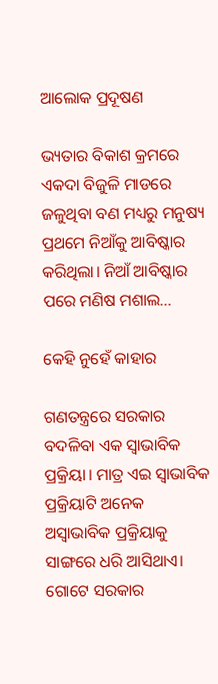ଆଲୋକ ପ୍ରଦୂଷଣ

ଭ୍ୟତାର ବିକାଶ କ୍ରମରେ ଏକଦା ବିଜୁଳି ମାଡରେ ଜଳୁଥିବା ବଣ ମଧ୍ୟରୁ ମନୁଷ୍ୟ ପ୍ରଥମେ ନିଆଁକୁ ଆବିଷ୍କାର କରିଥିଲା। ନିଆଁ ଆବିଷ୍କାର ପରେ ମଣିଷ ମଶାଲ...

କେହି ନୁହେଁ କାହାର

ଗଣତନ୍ତ୍ରରେ ସରକାର ବଦଳିବା ଏକ ସ୍ବାଭାବିକ ପ୍ରକ୍ରିୟା। ମାତ୍ର ଏଇ ସ୍ବାଭାବିକ ପ୍ରକ୍ରିୟାଟି ଅନେକ ଅସ୍ବାଭାବିକ ପ୍ରକ୍ରିୟାକୁ ସାଙ୍ଗରେ ଧରି ଆସିଥାଏ। ଗୋଟେ ସରକାର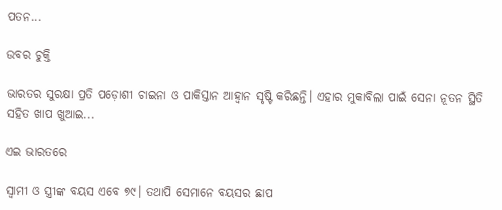ପତନ...

ଉବର ଚୁକ୍ତି

ଭାରତର ସୁରକ୍ଷା ପ୍ରତି ପଡ଼ୋଶୀ ଚାଇନା ଓ ପାକିସ୍ତାନ ଆହ୍ବାନ ସୃଷ୍ଟି କରିଛନ୍ତି। ଏହାର ମୁକାବିଲା ପାଇଁ ସେନା ନୂତନ ସ୍ଥିତି ସହିତ ଖାପ ଖୁଆଇ...

ଏଇ ଭାରତରେ

ସ୍ବାମୀ ଓ ସ୍ତ୍ରୀଙ୍କ ବୟସ ଏବେ ୭୯। ତଥାପି ସେମାନେ ବୟସର ଛାପ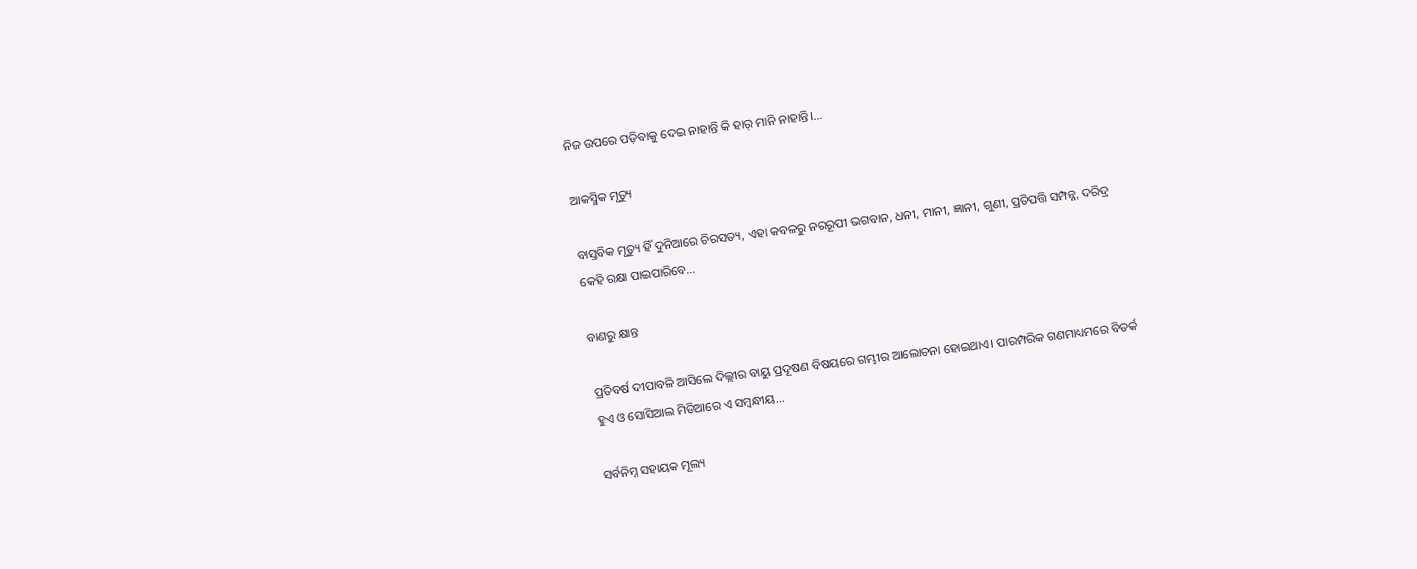ନିଜ ଉପରେ ପଡ଼ିବାକୁ ଦେଇ ନାହାନ୍ତି କି ହାର୍‌ ମାନି ନାହାନ୍ତି।...

ଆକସ୍ମିକ ମୃତ୍ୟୁ

ବାସ୍ତବିକ ମୃତ୍ୟୁ ହିଁ ଦୁନିଆରେ ଚିରସତ୍ୟ, ଏହା କବଳରୁ ନରରୂପୀ ଭଗବାନ, ଧନୀ, ମାନୀ, ଜ୍ଞାନୀ, ଗୁଣୀ, ପ୍ରତିପତ୍ତି ସମ୍ପନ୍ନ, ଦରିଦ୍ର କେହି ରକ୍ଷା ପାଇପାରିବେ...

ବାଣରୁ କ୍ଷାନ୍ତ

ପ୍ରତିବର୍ଷ ଦୀପାବଳି ଆସିଲେ ଦିଲ୍ଲୀର ବାୟୁ ପ୍ରଦୂଷଣ ବିଷୟରେ ଗମ୍ଭୀର ଆଲୋଚନା ହୋଇଥାଏ। ପାରମ୍ପରିକ ଗଣମାଧ୍ୟମରେ ବିତର୍କ ହୁଏ ଓ ସୋସିଆଲ ମିଡିଆରେ ଏ ସମ୍ବନ୍ଧୀୟ...

ସର୍ବନିମ୍ନ ସହାୟକ ମୂଲ୍ୟ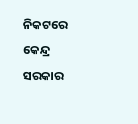ନିକଟରେ କେନ୍ଦ୍ର ସରକାର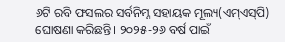୬ଟି ରବି ଫସଲର ସର୍ବନିମ୍ନ ସହାୟକ ମୂଲ୍ୟ(ଏମ୍‌ଏସ୍‌ପି) ଘୋଷଣା କରିଛନ୍ତି। ୨୦୨୫-୨୬ ବର୍ଷ ପାଇଁ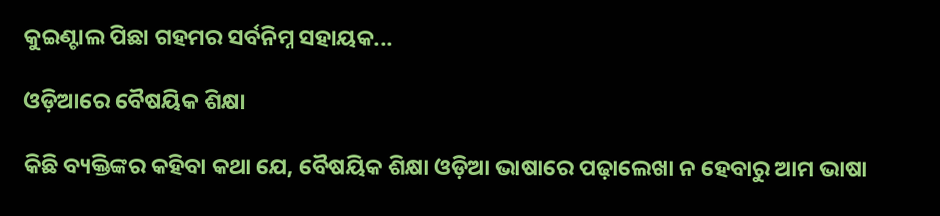କୁଇଣ୍ଟାଲ ପିଛା ଗହମର ସର୍ବନିମ୍ନ ସହାୟକ...

ଓଡ଼ିଆରେ ବୈଷୟିକ ଶିକ୍ଷା

କିଛି ବ୍ୟକ୍ତିଙ୍କର କହିବା କଥା ଯେ, ବୈଷୟିକ ଶିକ୍ଷା ଓଡ଼ିଆ ଭାଷାରେ ପଢ଼ାଲେଖା ନ ହେବାରୁ ଆମ ଭାଷା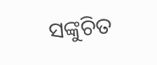ସଙ୍କୁଚିତ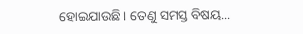ହୋଇଯାଉଛି। ତେଣୁ ସମସ୍ତ ବିଷୟ...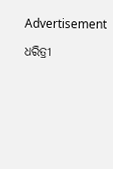Advertisement

ଧରିତ୍ରୀ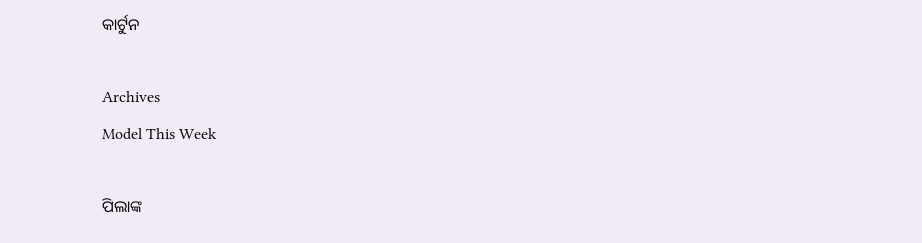କାର୍ଟୁନ

Archives
Model This Week

ପିଲାଙ୍କ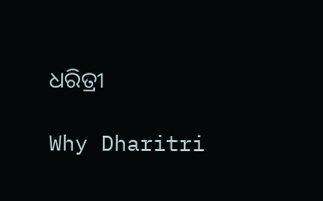ଧରିତ୍ରୀ

Why Dharitri